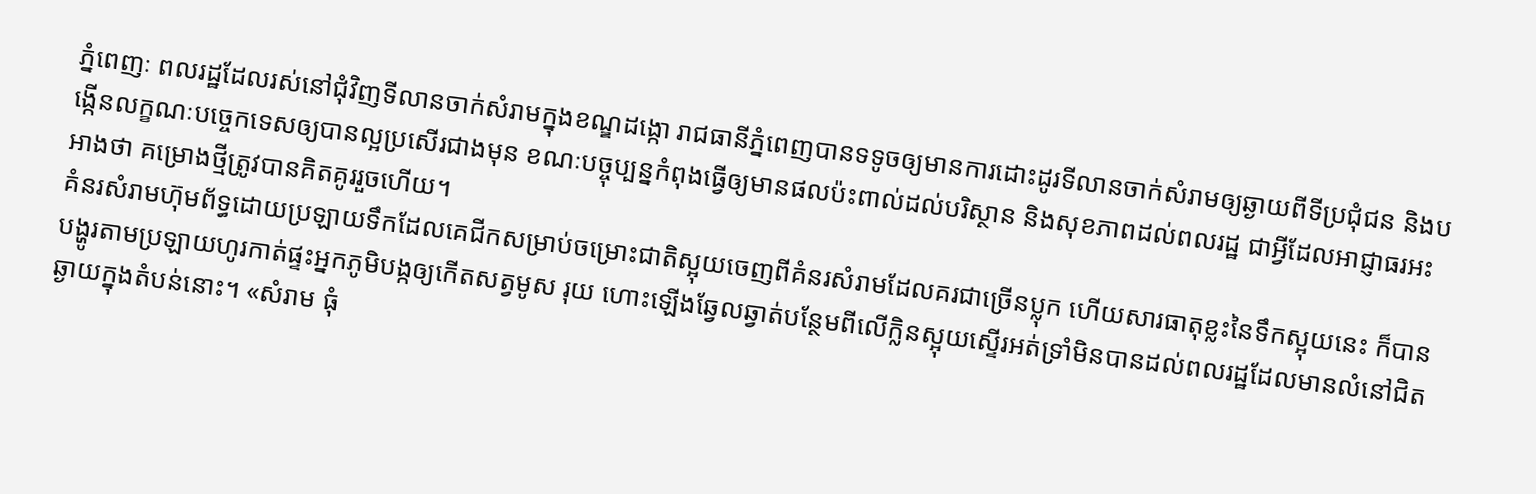ភ្នំពេញៈ ពលរដ្ឋដែលរស់នៅជុំវិញទីលានចាក់សំរាមក្នុងខណ្ឌដង្កោ រាជធានីភ្នំពេញបានទទូចឲ្យមានការដោះដូរទីលានចាក់សំរាមឲ្យឆ្ងាយពីទីប្រជុំជន និងបង្កើនលក្ខណៈបច្ចេកទេសឲ្យបានល្អប្រសើរជាងមុន ខណៈបច្ចុប្បន្នកំពុងធ្វើឲ្យមានផលប៉ះពាល់ដល់បរិស្ថាន និងសុខភាពដល់ពលរដ្ឋ ជាអ្វីដែលអាជ្ញាធរអះអាងថា គម្រោងថ្មីត្រូវបានគិតគូររួចហើយ។
គំនរសំរាមហ៊ុមព័ទ្ធដោយប្រឡាយទឹកដែលគេជីកសម្រាប់ចម្រោះជាតិស្អុយចេញពីគំនរសំរាមដែលគរជាច្រើនប្លុក ហើយសារធាតុខ្លះនៃទឹកស្អុយនេះ ក៏បានបង្ហូរតាមប្រឡាយហូរកាត់ផ្ទះអ្នកភូមិបង្កឲ្យកើតសត្វមូស រុយ ហោះឡើងឆ្វែលឆ្វាត់បន្ថែមពីលើក្លិនស្អុយស្ទើរអត់ទ្រាំមិនបានដល់ពលរដ្ឋដែលមានលំនៅជិតឆ្ងាយក្នុងតំបន់នោះ។ «សំរាម ធុំ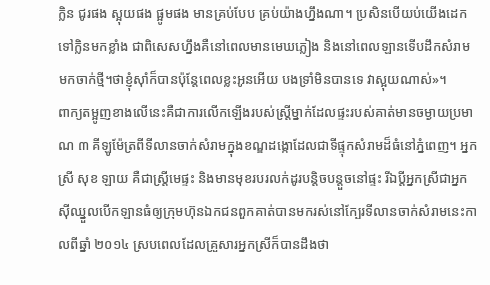ក្លិន ជូរផង ស្អុយផង ផ្អូមផង មានគ្រប់បែប គ្រប់យ៉ាងហ្នឹងណា។ ប្រសិនបើយប់យើងដេកទៅក្លិនមកខ្លាំង ជាពិសេសហ្នឹងគឺនៅពេលមានមេឃភ្លៀង និងនៅពេលឡានទើបដឹកសំរាមមកចាក់ថ្មី។ថាខ្ញុំស៊ាំក៏បានប៉ុន្តែពេលខ្លះអូនអើយ បងទ្រាំមិនបានទេ វាស្អុយណាស់»។
ពាក្យតម្អូញខាងលើនេះគឺជាការលើកឡើងរបស់ស្ត្រីម្នាក់ដែលផ្ទះរបស់គាត់មានចម្ងាយប្រមាណ ៣ គីឡូម៉ែត្រពីទីលានចាក់សំរាមក្នុងខណ្ឌដង្កោដែលជាទីផ្ទុកសំរាមដ៏ធំនៅភ្នំពេញ។ អ្នកស្រី សុខ ឡាយ គឺជាស្ត្រីមេផ្ទះ និងមានមុខរបរលក់ដូរបន្តិចបន្តួចនៅផ្ទះ រីឯប្តីអ្នកស្រីជាអ្នកស៊ីឈ្នួលបើកឡានធំឲ្យក្រុមហ៊ុនឯកជនពួកគាត់បានមករស់នៅក្បែរទីលានចាក់សំរាមនេះកាលពីឆ្នាំ ២០១៤ ស្របពេលដែលគ្រួសារអ្នកស្រីក៏បានដឹងថា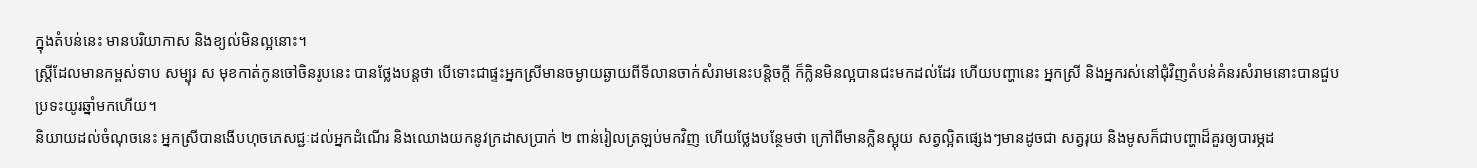ក្នុងតំបន់នេះ មានបរិយាកាស និងខ្យល់មិនល្អនោះ។
ស្ត្រីដែលមានកម្ពស់ទាប សម្បុរ ស មុខកាត់កូនចៅចិនរូបនេះ បានថ្លែងបន្តថា បើទោះជាផ្ទះអ្នកស្រីមានចម្ងាយឆ្ងាយពីទីលានចាក់សំរាមនេះបន្ដិចក្ដី ក៏ក្លិនមិនល្អបានជះមកដល់ដែរ ហើយបញ្ហានេះ អ្នកស្រី និងអ្នករស់នៅជុំវិញតំបន់គំនរសំរាមនោះបានជួបប្រទះយូរឆ្នាំមកហើយ។
និយាយដល់ចំណុចនេះ អ្នកស្រីបានងើបហុចភេសជ្ជៈដល់អ្នកដំណើរ និងឈោងយកនូវក្រដាសប្រាក់ ២ ពាន់រៀលត្រឡប់មកវិញ ហើយថ្លែងបន្ថែមថា ក្រៅពីមានក្លិនស្អុយ សត្វល្អិតផ្សេងៗមានដូចជា សត្វរុយ និងមូសក៏ជាបញ្ហាដ៏គួរឲ្យបារម្ភដ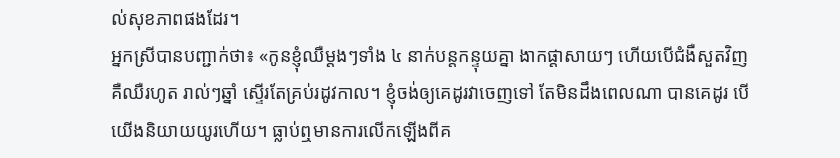ល់សុខភាពផងដែរ។
អ្នកស្រីបានបញ្ជាក់ថា៖ «កូនខ្ញុំឈឺម្តងៗទាំង ៤ នាក់បន្តកន្ទុយគ្នា ងាកផ្តាសាយៗ ហើយបើជំងឺសួតវិញគឺឈឺរហូត រាល់ៗឆ្នាំ ស្ទើរតែគ្រប់រដូវកាល។ ខ្ញុំចង់ឲ្យគេដូរវាចេញទៅ តែមិនដឹងពេលណា បានគេដូរ បើយើងនិយាយយូរហើយ។ ធ្លាប់ឮមានការលើកឡើងពីគ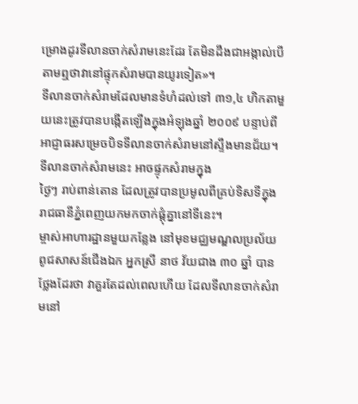ម្រោងដូរទីលានចាក់សំរាមនេះដែរ តែមិនដឹងជាអង្កាល់បើតាមឮថាវានៅផ្ទុកសំរាមបានយូរទៀត»។
ទីលានចាក់សំរាមដែលមានទំហំដល់ទៅ ៣១,៤ ហិកតាមួយនេះត្រូវបានបង្កើតឡើងក្នុងអំឡុងឆ្នាំ ២០០៩ បន្ទាប់ពីអាជ្ញាធរសម្រេចបិទទីលានចាក់សំរាមនៅស្ទឹងមានជ័យ។ ទីលានចាក់សំរាមនេះ អាចផ្ទុកសំរាមក្នុង
ថ្ងៃៗ រាប់ពាន់តោន ដែលត្រូវបានប្រមូលពីគ្រប់ទិសទីក្នុងរាជធានីភ្នំពេញយកមកចាក់ផ្ដុំគ្នានៅទីនេះ។
ម្ចាស់អាហារដ្ឋានមួយកន្លែង នៅមុខមជ្ឈមណ្ឌលប្រល័យពូជសាសន៍ជើងឯក អ្នកស្រី នាថ វ័យជាង ៣០ ឆ្នាំ បានថ្លែងដែរថា វាគួរតែដល់ពេលហើយ ដែលទីលានចាក់សំរាមនៅ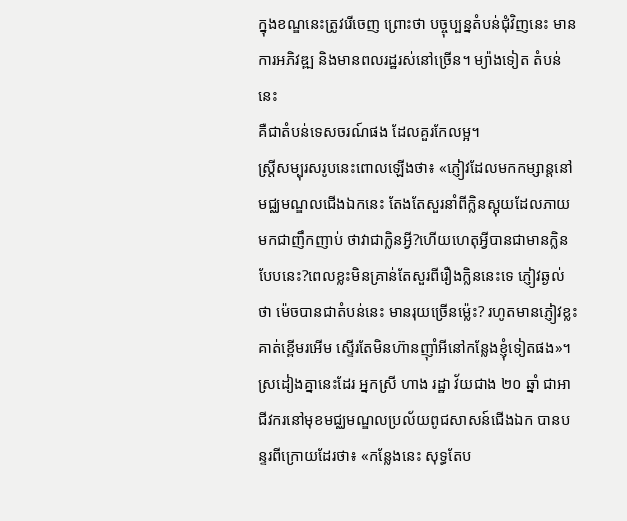ក្នុងខណ្ឌនេះត្រូវរើចេញ ព្រោះថា បច្ចុប្បន្នតំបន់ជុំវិញនេះ មានការអភិវឌ្ឍ និងមានពលរដ្ឋរស់នៅច្រើន។ ម្យ៉ាងទៀត តំបន់នេះ
គឺជាតំបន់ទេសចរណ៍ផង ដែលគួរកែលម្អ។
ស្ត្រីសម្បុរសរូបនេះពោលឡើងថា៖ «ភ្ញៀវដែលមកកម្សាន្តនៅមជ្ឈមណ្ឌលជើងឯកនេះ តែងតែសួរនាំពីក្លិនស្អុយដែលភាយមកជាញឹកញាប់ ថាវាជាក្លិនអ្វី?ហើយហេតុអ្វីបានជាមានក្លិនបែបនេះ?ពេលខ្លះមិនគ្រាន់តែសួរពីរឿងក្លិននេះទេ ភ្ញៀវឆ្ងល់ថា ម៉េចបានជាតំបន់នេះ មានរុយច្រើនម្ល៉េះ? រហូតមានភ្ញៀវខ្លះគាត់ខ្ពើមរអើម ស្ទើរតែមិនហ៊ានញ៉ាំអីនៅកន្លែងខ្ញុំទៀតផង»។
ស្រដៀងគ្នានេះដែរ អ្នកស្រី ហាង រដ្ឋា វ័យជាង ២០ ឆ្នាំ ជាអាជីវករនៅមុខមជ្ឈមណ្ឌលប្រល័យពូជសាសន៍ជើងឯក បានបន្ទរពីក្រោយដែរថា៖ «កន្លែងនេះ សុទ្ធតែប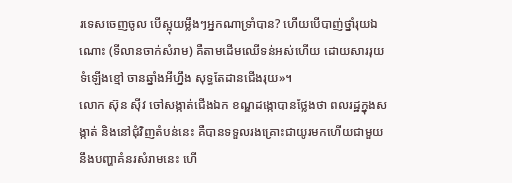រទេសចេញចូល បើស្អុយម្លឹងៗអ្នកណាទ្រាំបាន? ហើយបើបាញ់ថ្នាំរុយឯណោះ (ទីលានចាក់សំរាម) គឺតាមដើមឈើទន់អស់ហើយ ដោយសាររុយទំឡើងខ្មៅ ចានឆ្នាំងអីហ្នឹង សុទ្ធតែដានជើងរុយ»។
លោក ស៊ុន ស៊ីវ ចៅសង្កាត់ជើងឯក ខណ្ឌដង្កោបានថ្លែងថា ពលរដ្ឋក្នុងសង្កាត់ និងនៅជុំវិញតំបន់នេះ គឺបានទទួលរងគ្រោះជាយូរមកហើយជាមួយនឹងបញ្ហាគំនរសំរាមនេះ ហើ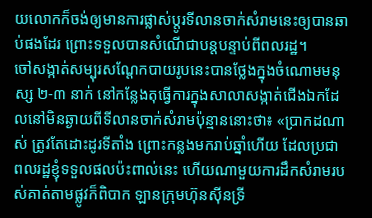យលោកក៏ចង់ឲ្យមានការផ្លាស់ប្តូរទីលានចាក់សំរាមនេះឲ្យបានឆាប់ផងដែរ ព្រោះទទួលបានសំណើជាបន្តបន្ទាប់ពីពលរដ្ឋ។
ចៅសង្កាត់សម្បុរសណ្តែកបាយរូបនេះបានថ្លែងក្នុងចំណោមមនុស្ស ២-៣ នាក់ នៅកន្លែងតុធ្វើការក្នុងសាលាសង្កាត់ជើងឯកដែលនៅមិនឆ្ងាយពីទីលានចាក់សំរាមប៉ុន្មាននោះថា៖ «ប្រាកដណាស់ ត្រូវតែដោះដូរទីតាំង ព្រោះកន្លងមករាប់ឆ្នាំហើយ ដែលប្រជាពលរដ្ឋខ្ញុំទទួលផលប៉ះពាល់នេះ ហើយណាមួយការដឹកសំរាមរបស់គាត់តាមផ្លូវក៏ពិបាក ឡានក្រុមហ៊ុនស៊ីនទ្រី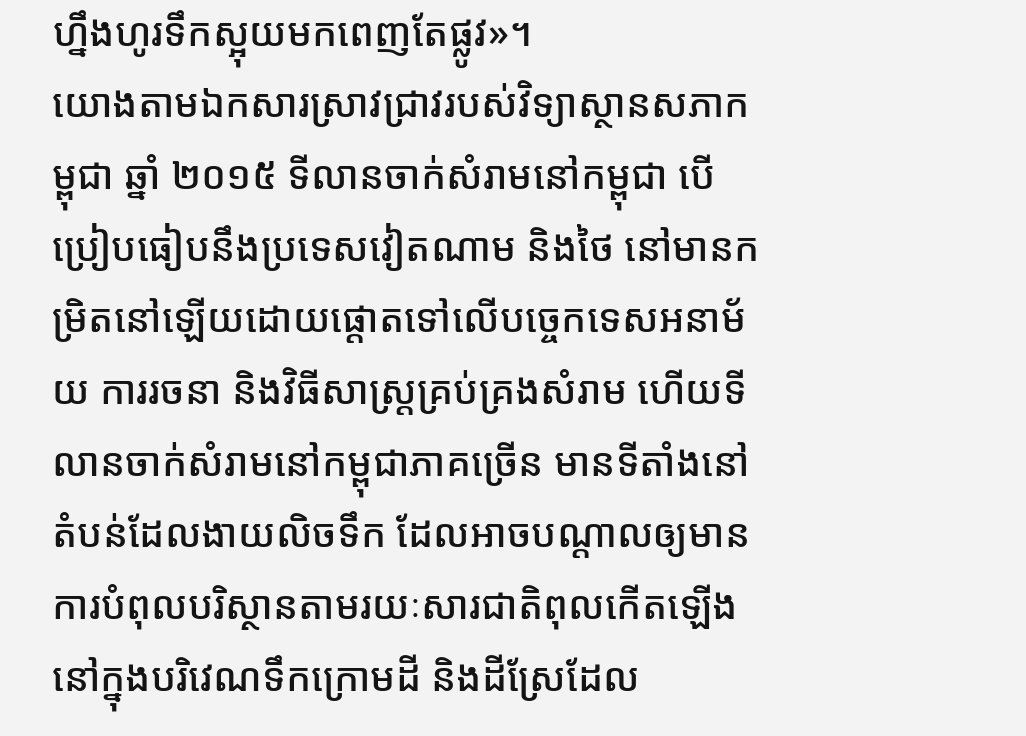ហ្នឹងហូរទឹកស្អុយមកពេញតែផ្លូវ»។
យោងតាមឯកសារស្រាវជ្រាវរបស់វិទ្យាស្ថានសភាកម្ពុជា ឆ្នាំ ២០១៥ ទីលានចាក់សំរាមនៅកម្ពុជា បើប្រៀបធៀបនឹងប្រទេសវៀតណាម និងថៃ នៅមានកម្រិតនៅឡើយដោយផ្តោតទៅលើបច្ចេកទេសអនាម័យ ការរចនា និងវិធីសាស្ត្រគ្រប់គ្រងសំរាម ហើយទីលានចាក់សំរាមនៅកម្ពុជាភាគច្រើន មានទីតាំងនៅតំបន់ដែលងាយលិចទឹក ដែលអាចបណ្តាលឲ្យមានការបំពុលបរិស្ថានតាមរយៈសារជាតិពុលកើតឡើងនៅក្នុងបរិវេណទឹកក្រោមដី និងដីស្រែដែល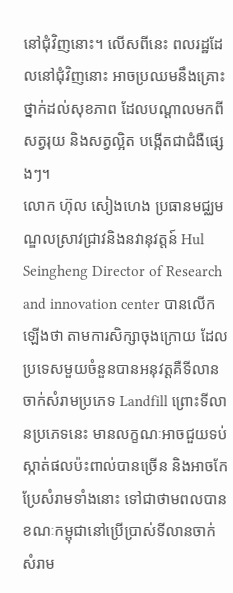នៅជុំវិញនោះ។ លើសពីនេះ ពលរដ្ឋដែលនៅជុំវិញនោះ អាចប្រឈមនឹងគ្រោះថ្នាក់ដល់សុខភាព ដែលបណ្តាលមកពីសត្វរុយ និងសត្វល្អិត បង្កើតជាជំងឺផ្សេងៗ។
លោក ហ៊ុល សៀងហេង ប្រធានមជ្ឈមណ្ឌលស្រាវជ្រាវនិងនវានុវត្តន៍ Hul Seingheng Director of Research and innovation center បានលើកឡើងថា តាមការសិក្សាចុងក្រោយ ដែលប្រទេសមួយចំនួនបានអនុវត្តគឺទីលានចាក់សំរាមប្រភេទ Landfill ព្រោះទីលានប្រភេទនេះ មានលក្ខណៈអាចជួយទប់ស្កាត់ផលប៉ះពាល់បានច្រើន និងអាចកែប្រែសំរាមទាំងនោះ ទៅជាថាមពលបាន ខណៈកម្ពុជានៅប្រើប្រាស់ទីលានចាក់សំរាម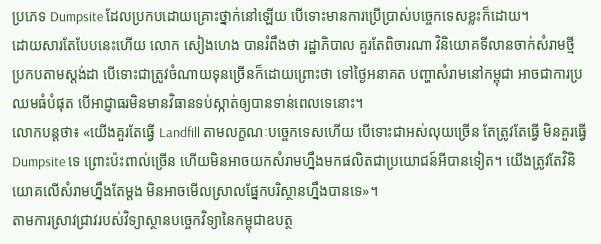ប្រភេទ Dumpsite ដែលប្រកបដោយគ្រោះថ្នាក់នៅឡើយ បើទោះមានការប្រើប្រាស់បច្ចេកទេសខ្លះក៏ដោយ។
ដោយសារតែបែបនេះហើយ លោក សៀងហេង បានរំពឹងថា រដ្ឋាភិបាល គួរតែពិចារណា វិនិយោគទីលានចាក់សំរាមថ្មី ប្រកបតាមស្តង់ដា បើទោះជាត្រូវចំណាយទុនច្រើនក៏ដោយព្រោះថា ទៅថ្ងៃអនាគត បញ្ហាសំរាមនៅកម្ពុជា អាចជាការប្រឈមធំបំផុត បើអាជ្ញាធរមិនមានវិធានទប់ស្កាត់ឲ្យបានទាន់ពេលទេនោះ។
លោកបន្តថា៖ «យើងគួរតែធ្វើ Landfill តាមលក្ខណៈបច្ចេកទេសហើយ បើទោះជាអស់លុយច្រើន តែត្រូវតែធ្វើ មិនគួរធ្វើ Dumpsite ទេ ព្រោះប៉ះពាល់ច្រើន ហើយមិនអាចយកសំរាមហ្នឹងមកផលិតជាប្រយោជន៍អីបានទៀត។ យើងត្រូវតែវិនិយោគលើសំរាមហ្នឹងតែម្តង មិនអាចមើលស្រាលផ្នែកបរិស្ថានហ្នឹងបានទេ»។
តាមការស្រាវជ្រាវរបស់វិទ្យាស្ថានបច្ចេកវិទ្យានៃកម្ពុជាឧបត្ថ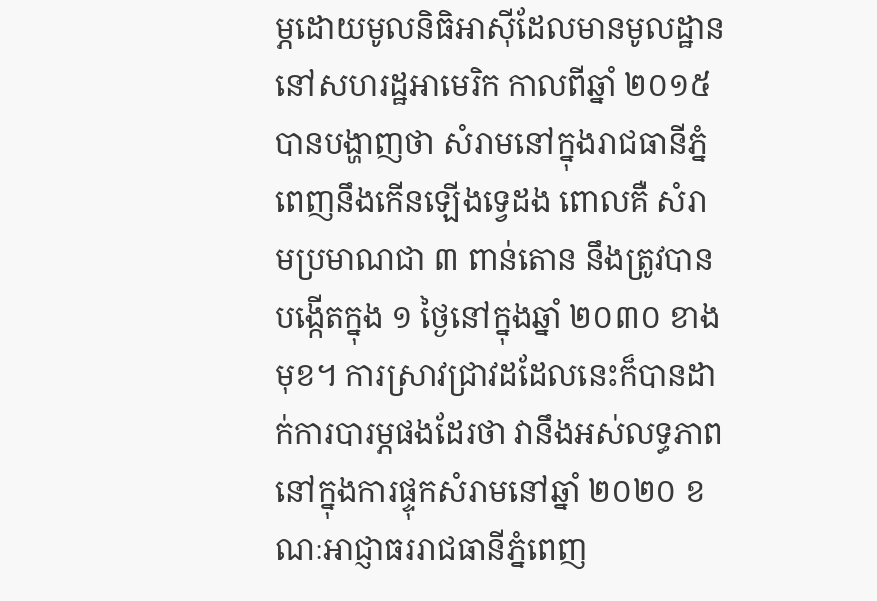ម្ភដោយមូលនិធិអាស៊ីដែលមានមូលដ្ឋាននៅសហរដ្ឋអាមេរិក កាលពីឆ្នាំ ២០១៥ បានបង្ហាញថា សំរាមនៅក្នុងរាជធានីភ្នំពេញនឹងកើនឡើងទ្វេដង ពោលគឺ សំរាមប្រមាណជា ៣ ពាន់តោន នឹងត្រូវបានបង្កើតក្នុង ១ ថ្ងៃនៅក្នុងឆ្នាំ ២០៣០ ខាងមុខ។ ការស្រាវជ្រាវដដែលនេះក៏បានដាក់ការបារម្ភផងដែរថា វានឹងអស់លទ្ធភាពនៅក្នុងការផ្ទុកសំរាមនៅឆ្នាំ ២០២០ ខណៈអាជ្ញាធររាជធានីភ្នំពេញ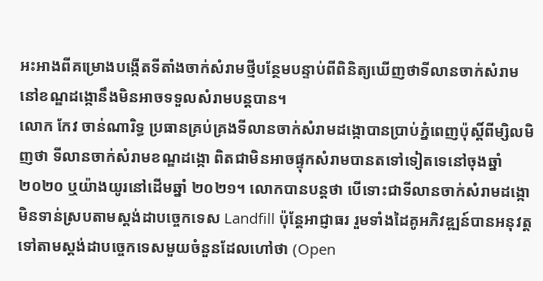អះអាងពីគម្រោងបង្កើតទីតាំងចាក់សំរាមថ្មីបន្ថែមបន្ទាប់ពីពិនិត្យឃើញថាទីលានចាក់សំរាមនៅខណ្ឌដង្កោនឹងមិនអាចទទួលសំរាមបន្ដបាន។
លោក កែវ ចាន់ណារិទ្ធ ប្រធានគ្រប់គ្រងទីលានចាក់សំរាមដង្កោបានប្រាប់ភ្នំពេញប៉ុស្ដិ៍ពីម្សិលមិញថា ទីលានចាក់សំរាមខណ្ឌដង្កោ ពិតជាមិនអាចផ្ទុកសំរាមបានតទៅទៀតទេនៅចុងឆ្នាំ ២០២០ ឬយ៉ាងយូរនៅដើមឆ្នាំ ២០២១។ លោកបានបន្តថា បើទោះជាទីលានចាក់សំរាមដង្កោ មិនទាន់ស្របតាមស្តង់ដាបច្ចេកទេស Landfill ប៉ុន្តែអាជ្ញាធរ រួមទាំងដៃគូអភិវឌ្ឍន៍បានអនុវត្តទៅតាមស្តង់ដាបច្ចេកទេសមួយចំនួនដែលហៅថា (Open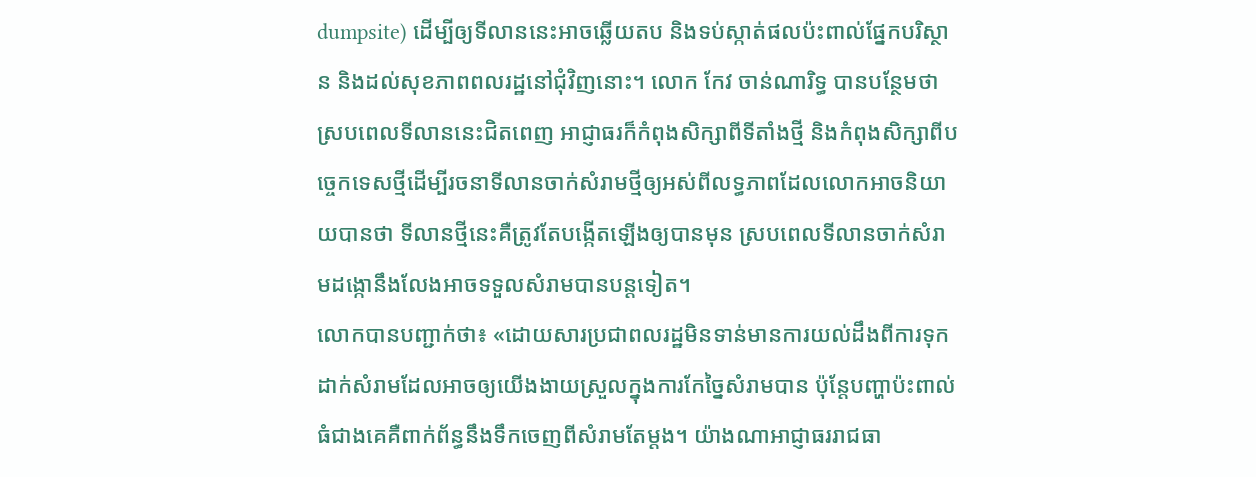dumpsite) ដើម្បីឲ្យទីលាននេះអាចឆ្លើយតប និងទប់ស្កាត់ផលប៉ះពាល់ផ្នែកបរិស្ថាន និងដល់សុខភាពពលរដ្ឋនៅជុំវិញនោះ។ លោក កែវ ចាន់ណារិទ្ធ បានបន្ថែមថា ស្របពេលទីលាននេះជិតពេញ អាជ្ញាធរក៏កំពុងសិក្សាពីទីតាំងថ្មី និងកំពុងសិក្សាពីបច្ចេកទេសថ្មីដើម្បីរចនាទីលានចាក់សំរាមថ្មីឲ្យអស់ពីលទ្ធភាពដែលលោកអាចនិយាយបានថា ទីលានថ្មីនេះគឺត្រូវតែបង្កើតឡើងឲ្យបានមុន ស្របពេលទីលានចាក់សំរាមដង្កោនឹងលែងអាចទទួលសំរាមបានបន្តទៀត។
លោកបានបញ្ជាក់ថា៖ «ដោយសារប្រជាពលរដ្ឋមិនទាន់មានការយល់ដឹងពីការទុកដាក់សំរាមដែលអាចឲ្យយើងងាយស្រួលក្នុងការកែច្នៃសំរាមបាន ប៉ុន្តែបញ្ហាប៉ះពាល់ធំជាងគេគឺពាក់ព័ន្ធនឹងទឹកចេញពីសំរាមតែម្តង។ យ៉ាងណាអាជ្ញាធររាជធា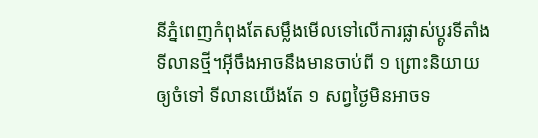នីភ្នំពេញកំពុងតែសម្លឹងមើលទៅលើការផ្លាស់ប្តូរទីតាំងទីលានថ្មី។អ៊ីចឹងអាចនឹងមានចាប់ពី ១ ព្រោះនិយាយឲ្យចំទៅ ទីលានយើងតែ ១ សព្វថ្ងៃមិនអាចទ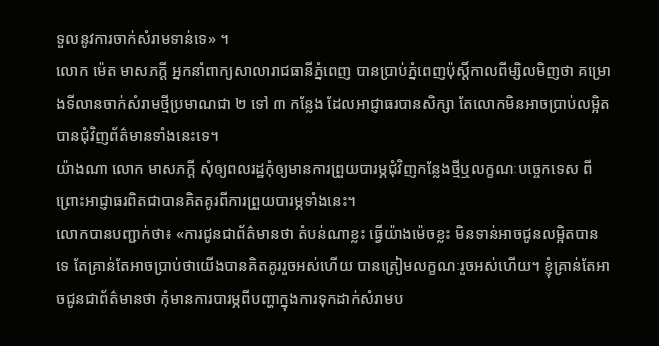ទួលនូវការចាក់សំរាមទាន់ទេ» ។
លោក ម៉េត មាសភក្តី អ្នកនាំពាក្យសាលារាជធានីភ្នំពេញ បានប្រាប់ភ្នំពេញប៉ុស្តិ៍កាលពីម្សិលមិញថា គម្រោងទីលានចាក់សំរាមថ្មីប្រមាណជា ២ ទៅ ៣ កន្លែង ដែលអាជ្ញាធរបានសិក្សា តែលោកមិនអាចប្រាប់លម្អិតបានជុំវិញព័ត៌មានទាំងនេះទេ។
យ៉ាងណា លោក មាសភក្ដី សុំឲ្យពលរដ្ឋកុំឲ្យមានការព្រួយបារម្ភជុំវិញកន្លែងថ្មីឬលក្ខណៈបច្ចេកទេស ពីព្រោះអាជ្ញាធរពិតជាបានគិតគូរពីការព្រួយបារម្ភទាំងនេះ។
លោកបានបញ្ជាក់ថា៖ «ការជូនជាព័ត៌មានថា តំបន់ណាខ្លះ ធ្វើយ៉ាងម៉េចខ្លះ មិនទាន់អាចជូនលម្អិតបានទេ តែគ្រាន់តែអាចប្រាប់ថាយើងបានគិតគូររួចអស់ហើយ បានត្រៀមលក្ខណៈរួចអស់ហើយ។ ខ្ញុំគ្រាន់តែអាចជូនជាព័ត៌មានថា កុំមានការបារម្ភពីបញ្ហាក្នុងការទុកដាក់សំរាមប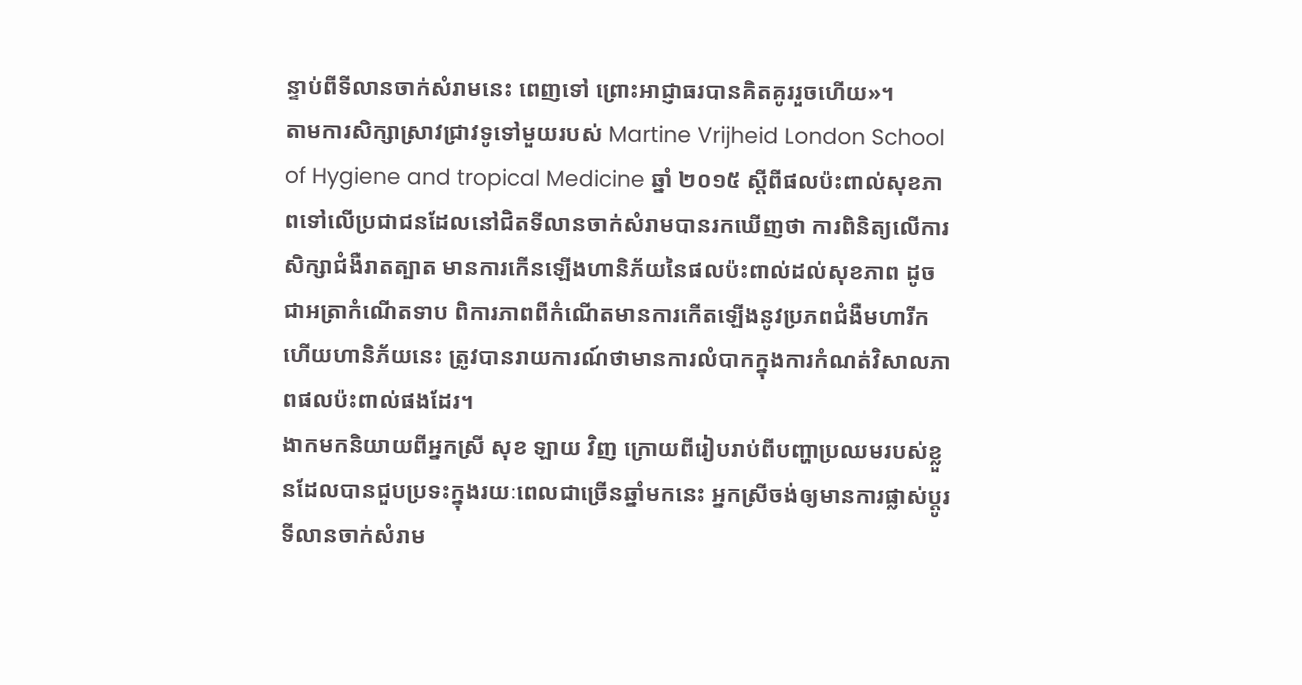ន្ទាប់ពីទីលានចាក់សំរាមនេះ ពេញទៅ ព្រោះអាជ្ញាធរបានគិតគូររួចហើយ»។
តាមការសិក្សាស្រាវជ្រាវទូទៅមួយរបស់ Martine Vrijheid London School of Hygiene and tropical Medicine ឆ្នាំ ២០១៥ ស្តីពីផលប៉ះពាល់សុខភាពទៅលើប្រជាជនដែលនៅជិតទីលានចាក់សំរាមបានរកឃើញថា ការពិនិត្យលើការសិក្សាជំងឺរាតត្បាត មានការកើនឡើងហានិភ័យនៃផលប៉ះពាល់ដល់សុខភាព ដូចជាអត្រាកំណើតទាប ពិការភាពពីកំណើតមានការកើតឡើងនូវប្រភពជំងឺមហារីក ហើយហានិភ័យនេះ ត្រូវបានរាយការណ៍ថាមានការលំបាកក្នុងការកំណត់វិសាលភាពផលប៉ះពាល់ផងដែរ។
ងាកមកនិយាយពីអ្នកស្រី សុខ ឡាយ វិញ ក្រោយពីរៀបរាប់ពីបញ្ហាប្រឈមរបស់ខ្លួនដែលបានជួបប្រទះក្នុងរយៈពេលជាច្រើនឆ្នាំមកនេះ អ្នកស្រីចង់ឲ្យមានការផ្លាស់ប្តូរទីលានចាក់សំរាម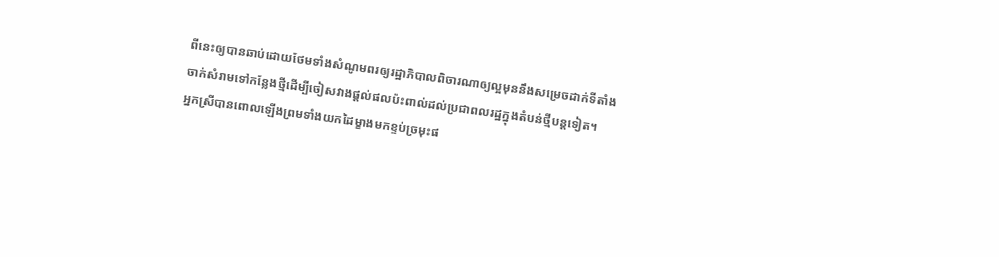ពីនេះឲ្យបានឆាប់ដោយថែមទាំងសំណូមពរឲ្យរដ្ឋាភិបាលពិចារណាឲ្យល្អមុននឹងសម្រេចដាក់ទីតាំងចាក់សំរាមទៅកន្លែងថ្មីដើម្បីចៀសវាងផ្តល់ផលប៉ះពាល់ដល់ប្រជាពលរដ្ឋក្នុងតំបន់ថ្មីបន្តទៀត។
អ្នកស្រីបានពោលឡើងព្រមទាំងយកដៃម្ខាងមកខ្ទប់ច្រមុះផ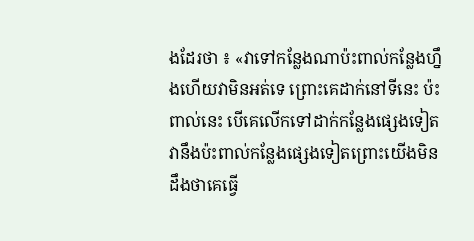ងដែរថា ៖ «វាទៅកន្លែងណាប៉ះពាល់កន្លែងហ្នឹងហើយវាមិនអត់ទេ ព្រោះគេដាក់នៅទីនេះ ប៉ះពាល់នេះ បើគេលើកទៅដាក់កន្លែងផ្សេងទៀត វានឹងប៉ះពាល់កន្លែងផ្សេងទៀតព្រោះយើងមិនដឹងថាគេធ្វើ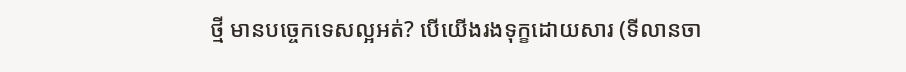ថ្មី មានបច្ចេកទេសល្អអត់? បើយើងរងទុក្ខដោយសារ (ទីលានចា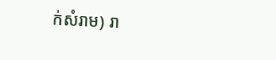ក់សំរាម) រា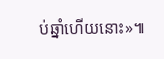ប់ឆ្នាំហើយនោះ»៕